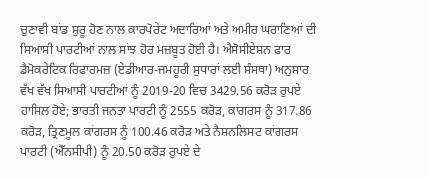ਚੁਣਾਵੀ ਬਾਂਡ ਸ਼ੁਰੂ ਹੋਣ ਨਾਲ ਕਾਰਪੋਰੇਟ ਅਦਾਰਿਆਂ ਅਤੇ ਅਮੀਰ ਘਰਾਣਿਆਂ ਦੀ ਸਿਆਸੀ ਪਾਰਟੀਆਂ ਨਾਲ ਸਾਂਝ ਹੋਰ ਮਜ਼ਬੂਤ ਹੋਈ ਹੈ। ਐਸੋਸੀਏਸ਼ਨ ਫਾਰ ਡੈਮੋਕਰੇਟਿਕ ਰਿਫਾਰਮਜ਼ (ਏਡੀਆਰ-ਜਮਹੂਰੀ ਸੁਧਾਰਾਂ ਲਈ ਸੰਸਥਾ) ਅਨੁਸਾਰ ਵੱਖ ਵੱਖ ਸਿਆਸੀ ਪਾਰਟੀਆਂ ਨੂੰ 2019-20 ਵਿਚ 3429.56 ਕਰੋੜ ਰੁਪਏ ਹਾਸਿਲ ਹੋਏ; ਭਾਰਤੀ ਜਨਤਾ ਪਾਰਟੀ ਨੂੰ 2555 ਕਰੋੜ, ਕਾਂਗਰਸ ਨੂੰ 317.86 ਕਰੋੜ, ਤ੍ਰਿਣਮੂਲ ਕਾਂਗਰਸ ਨੂੰ 100.46 ਕਰੋੜ ਅਤੇ ਨੈਸ਼ਨਲਿਸਟ ਕਾਂਗਰਸ ਪਾਰਟੀ (ਐੱਨਸੀਪੀ) ਨੂੰ 20.50 ਕਰੋੜ ਰੁਪਏ ਦੇ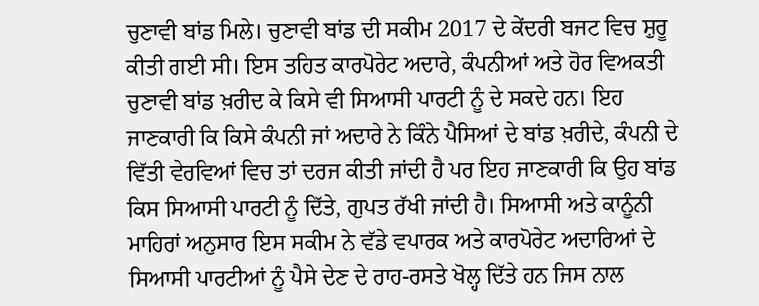ਚੁਣਾਵੀ ਬਾਂਡ ਮਿਲੇ। ਚੁਣਾਵੀ ਬਾਂਡ ਦੀ ਸਕੀਮ 2017 ਦੇ ਕੇਂਦਰੀ ਬਜਟ ਵਿਚ ਸ਼ੁਰੂ ਕੀਤੀ ਗਈ ਸੀ। ਇਸ ਤਹਿਤ ਕਾਰਪੋਰੇਟ ਅਦਾਰੇ, ਕੰਪਨੀਆਂ ਅਤੇ ਹੋਰ ਵਿਅਕਤੀ ਚੁਣਾਵੀ ਬਾਂਡ ਖ਼ਰੀਦ ਕੇ ਕਿਸੇ ਵੀ ਸਿਆਸੀ ਪਾਰਟੀ ਨੂੰ ਦੇ ਸਕਦੇ ਹਨ। ਇਹ ਜਾਣਕਾਰੀ ਕਿ ਕਿਸੇ ਕੰਪਨੀ ਜਾਂ ਅਦਾਰੇ ਨੇ ਕਿੰਨੇ ਪੈਸਿਆਂ ਦੇ ਬਾਂਡ ਖ਼ਰੀਦੇ, ਕੰਪਨੀ ਦੇ ਵਿੱਤੀ ਵੇਰਵਿਆਂ ਵਿਚ ਤਾਂ ਦਰਜ ਕੀਤੀ ਜਾਂਦੀ ਹੈ ਪਰ ਇਹ ਜਾਣਕਾਰੀ ਕਿ ਉਹ ਬਾਂਡ ਕਿਸ ਸਿਆਸੀ ਪਾਰਟੀ ਨੂੰ ਦਿੱਤੇ, ਗੁਪਤ ਰੱਖੀ ਜਾਂਦੀ ਹੈ। ਸਿਆਸੀ ਅਤੇ ਕਾਨੂੰਨੀ ਮਾਹਿਰਾਂ ਅਨੁਸਾਰ ਇਸ ਸਕੀਮ ਨੇ ਵੱਡੇ ਵਪਾਰਕ ਅਤੇ ਕਾਰਪੋਰੇਟ ਅਦਾਰਿਆਂ ਦੇ ਸਿਆਸੀ ਪਾਰਟੀਆਂ ਨੂੰ ਪੈਸੇ ਦੇਣ ਦੇ ਰਾਹ-ਰਸਤੇ ਖੋਲ੍ਹ ਦਿੱਤੇ ਹਨ ਜਿਸ ਨਾਲ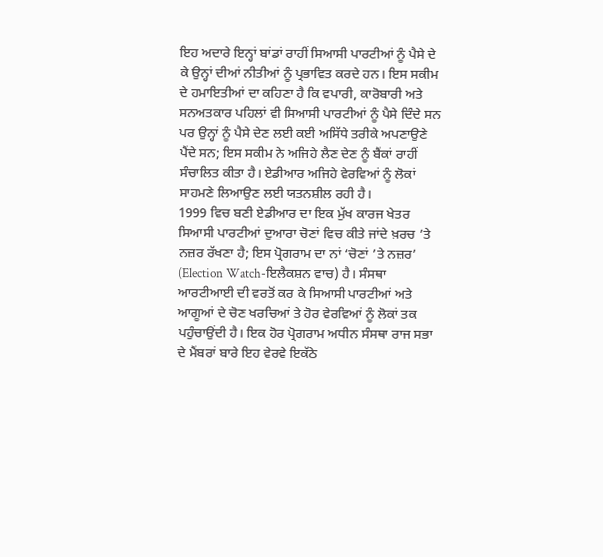ਇਹ ਅਦਾਰੇ ਇਨ੍ਹਾਂ ਬਾਂਡਾਂ ਰਾਹੀਂ ਸਿਆਸੀ ਪਾਰਟੀਆਂ ਨੂੰ ਪੈਸੇ ਦੇ ਕੇ ਉਨ੍ਹਾਂ ਦੀਆਂ ਨੀਤੀਆਂ ਨੂੰ ਪ੍ਰਭਾਵਿਤ ਕਰਦੇ ਹਨ। ਇਸ ਸਕੀਮ ਦੇ ਹਮਾਇਤੀਆਂ ਦਾ ਕਹਿਣਾ ਹੈ ਕਿ ਵਪਾਰੀ, ਕਾਰੋਬਾਰੀ ਅਤੇ ਸਨਅਤਕਾਰ ਪਹਿਲਾਂ ਵੀ ਸਿਆਸੀ ਪਾਰਟੀਆਂ ਨੂੰ ਪੈਸੇ ਦਿੰਦੇ ਸਨ ਪਰ ਉਨ੍ਹਾਂ ਨੂੰ ਪੈਸੇ ਦੇਣ ਲਈ ਕਈ ਅਸਿੱਧੇ ਤਰੀਕੇ ਅਪਣਾਉਣੇ ਪੈਂਦੇ ਸਨ; ਇਸ ਸਕੀਮ ਨੇ ਅਜਿਹੇ ਲੈਣ ਦੇਣ ਨੂੰ ਬੈਂਕਾਂ ਰਾਹੀਂ ਸੰਚਾਲਿਤ ਕੀਤਾ ਹੈ। ਏਡੀਆਰ ਅਜਿਹੇ ਵੇਰਵਿਆਂ ਨੂੰ ਲੋਕਾਂ ਸਾਹਮਣੇ ਲਿਆਉਣ ਲਈ ਯਤਨਸ਼ੀਲ ਰਹੀ ਹੈ।
1999 ਵਿਚ ਬਣੀ ਏਡੀਆਰ ਦਾ ਇਕ ਮੁੱਖ ਕਾਰਜ ਖੇਤਰ ਸਿਆਸੀ ਪਾਰਟੀਆਂ ਦੁਆਰਾ ਚੋਣਾਂ ਵਿਚ ਕੀਤੇ ਜਾਂਦੇ ਖ਼ਰਚ ’ਤੇ ਨਜ਼ਰ ਰੱਖਣਾ ਹੈ; ਇਸ ਪ੍ਰੋਗਰਾਮ ਦਾ ਨਾਂ ‘ਚੋਣਾਂ ’ਤੇ ਨਜ਼ਰ’ (Election Watch-ਇਲੈਕਸ਼ਨ ਵਾਚ) ਹੈ। ਸੰਸਥਾ ਆਰਟੀਆਈ ਦੀ ਵਰਤੋਂ ਕਰ ਕੇ ਸਿਆਸੀ ਪਾਰਟੀਆਂ ਅਤੇ ਆਗੂਆਂ ਦੇ ਚੋਣ ਖਰਚਿਆਂ ਤੇ ਹੋਰ ਵੇਰਵਿਆਂ ਨੂੰ ਲੋਕਾਂ ਤਕ ਪਹੁੰਚਾਉਂਦੀ ਹੈ। ਇਕ ਹੋਰ ਪ੍ਰੋਗਰਾਮ ਅਧੀਨ ਸੰਸਥਾ ਰਾਜ ਸਭਾ ਦੇ ਮੈਂਬਰਾਂ ਬਾਰੇ ਇਹ ਵੇਰਵੇ ਇਕੱਠੇ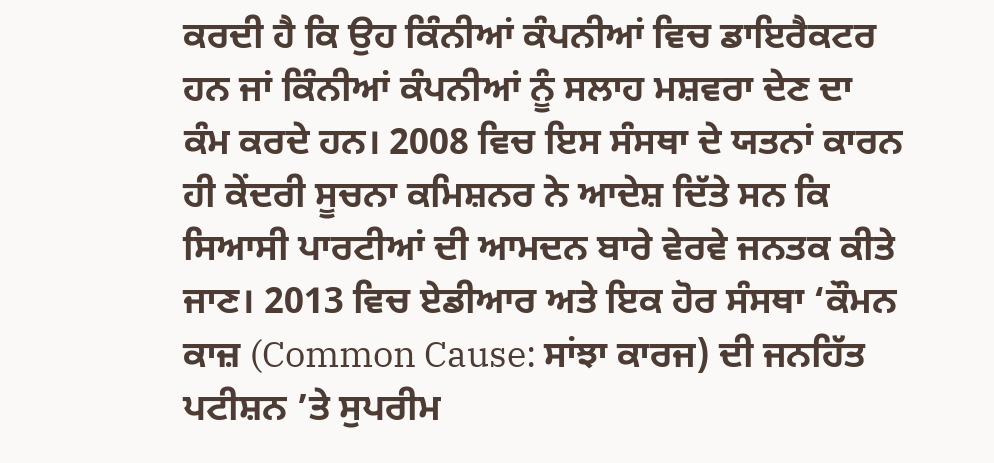ਕਰਦੀ ਹੈ ਕਿ ਉਹ ਕਿੰਨੀਆਂ ਕੰਪਨੀਆਂ ਵਿਚ ਡਾਇਰੈਕਟਰ ਹਨ ਜਾਂ ਕਿੰਨੀਆਂ ਕੰਪਨੀਆਂ ਨੂੰ ਸਲਾਹ ਮਸ਼ਵਰਾ ਦੇਣ ਦਾ ਕੰਮ ਕਰਦੇ ਹਨ। 2008 ਵਿਚ ਇਸ ਸੰਸਥਾ ਦੇ ਯਤਨਾਂ ਕਾਰਨ ਹੀ ਕੇਂਦਰੀ ਸੂਚਨਾ ਕਮਿਸ਼ਨਰ ਨੇ ਆਦੇਸ਼ ਦਿੱਤੇ ਸਨ ਕਿ ਸਿਆਸੀ ਪਾਰਟੀਆਂ ਦੀ ਆਮਦਨ ਬਾਰੇ ਵੇਰਵੇ ਜਨਤਕ ਕੀਤੇ ਜਾਣ। 2013 ਵਿਚ ਏਡੀਆਰ ਅਤੇ ਇਕ ਹੋਰ ਸੰਸਥਾ ‘ਕੌਮਨ ਕਾਜ਼ (Common Cause: ਸਾਂਝਾ ਕਾਰਜ) ਦੀ ਜਨਹਿੱਤ ਪਟੀਸ਼ਨ ’ਤੇ ਸੁਪਰੀਮ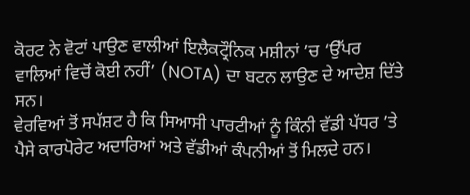ਕੋਰਟ ਨੇ ਵੋਟਾਂ ਪਾਉਣ ਵਾਲੀਆਂ ਇਲੈਕਟ੍ਰੌਨਿਕ ਮਸ਼ੀਨਾਂ ’ਚ ‘ਉੱਪਰ ਵਾਲਿਆਂ ਵਿਚੋਂ ਕੋਈ ਨਹੀਂ’ (NOTA) ਦਾ ਬਟਨ ਲਾਉਣ ਦੇ ਆਦੇਸ਼ ਦਿੱਤੇ ਸਨ।
ਵੇਰਵਿਆਂ ਤੋਂ ਸਪੱਸ਼ਟ ਹੈ ਕਿ ਸਿਆਸੀ ਪਾਰਟੀਆਂ ਨੂੰ ਕਿੰਨੀ ਵੱਡੀ ਪੱਧਰ ’ਤੇ ਪੈਸੇ ਕਾਰਪੋਰੇਟ ਅਦਾਰਿਆਂ ਅਤੇ ਵੱਡੀਆਂ ਕੰਪਨੀਆਂ ਤੋਂ ਮਿਲਦੇ ਹਨ।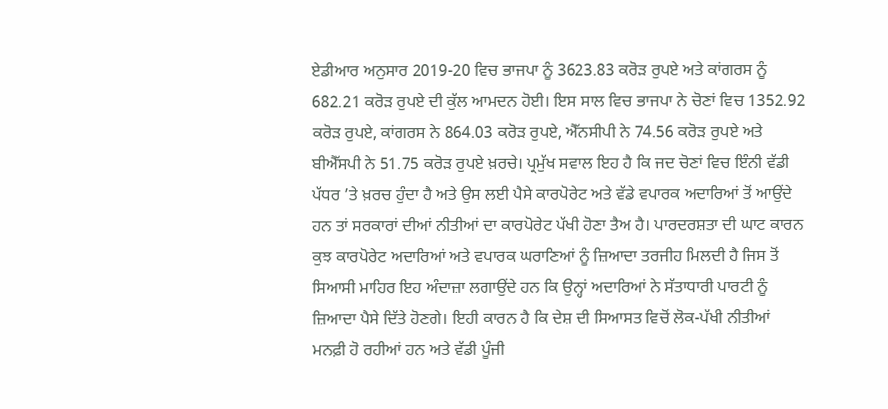ਏਡੀਆਰ ਅਨੁਸਾਰ 2019-20 ਵਿਚ ਭਾਜਪਾ ਨੂੰ 3623.83 ਕਰੋੜ ਰੁਪਏ ਅਤੇ ਕਾਂਗਰਸ ਨੂੰ 682.21 ਕਰੋੜ ਰੁਪਏ ਦੀ ਕੁੱਲ ਆਮਦਨ ਹੋਈ। ਇਸ ਸਾਲ ਵਿਚ ਭਾਜਪਾ ਨੇ ਚੋਣਾਂ ਵਿਚ 1352.92 ਕਰੋੜ ਰੁਪਏ, ਕਾਂਗਰਸ ਨੇ 864.03 ਕਰੋੜ ਰੁਪਏ, ਐੱਨਸੀਪੀ ਨੇ 74.56 ਕਰੋੜ ਰੁਪਏ ਅਤੇ ਬੀਐੱਸਪੀ ਨੇ 51.75 ਕਰੋੜ ਰੁਪਏ ਖ਼ਰਚੇ। ਪ੍ਰਮੁੱਖ ਸਵਾਲ ਇਹ ਹੈ ਕਿ ਜਦ ਚੋਣਾਂ ਵਿਚ ਇੰਨੀ ਵੱਡੀ ਪੱਧਰ ’ਤੇ ਖ਼ਰਚ ਹੁੰਦਾ ਹੈ ਅਤੇ ਉਸ ਲਈ ਪੈਸੇ ਕਾਰਪੋਰੇਟ ਅਤੇ ਵੱਡੇ ਵਪਾਰਕ ਅਦਾਰਿਆਂ ਤੋਂ ਆਉਂਦੇ ਹਨ ਤਾਂ ਸਰਕਾਰਾਂ ਦੀਆਂ ਨੀਤੀਆਂ ਦਾ ਕਾਰਪੋਰੇਟ ਪੱਖੀ ਹੋਣਾ ਤੈਅ ਹੈ। ਪਾਰਦਰਸ਼ਤਾ ਦੀ ਘਾਟ ਕਾਰਨ ਕੁਝ ਕਾਰਪੋਰੇਟ ਅਦਾਰਿਆਂ ਅਤੇ ਵਪਾਰਕ ਘਰਾਣਿਆਂ ਨੂੰ ਜ਼ਿਆਦਾ ਤਰਜੀਹ ਮਿਲਦੀ ਹੈ ਜਿਸ ਤੋਂ ਸਿਆਸੀ ਮਾਹਿਰ ਇਹ ਅੰਦਾਜ਼ਾ ਲਗਾਉਂਦੇ ਹਨ ਕਿ ਉਨ੍ਹਾਂ ਅਦਾਰਿਆਂ ਨੇ ਸੱਤਾਧਾਰੀ ਪਾਰਟੀ ਨੂੰ ਜ਼ਿਆਦਾ ਪੈਸੇ ਦਿੱਤੇ ਹੋਣਗੇ। ਇਹੀ ਕਾਰਨ ਹੈ ਕਿ ਦੇਸ਼ ਦੀ ਸਿਆਸਤ ਵਿਚੋਂ ਲੋਕ-ਪੱਖੀ ਨੀਤੀਆਂ ਮਨਫ਼ੀ ਹੋ ਰਹੀਆਂ ਹਨ ਅਤੇ ਵੱਡੀ ਪੂੰਜੀ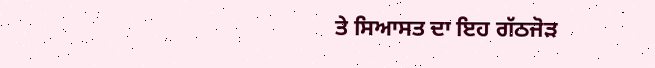ਤੇ ਸਿਆਸਤ ਦਾ ਇਹ ਗੱਠਜੋੜ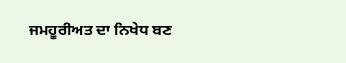ਜਮਹੂਰੀਅਤ ਦਾ ਨਿਖੇਧ ਬਣ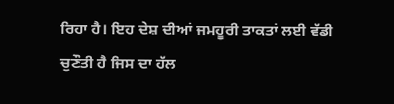ਰਿਹਾ ਹੈ। ਇਹ ਦੇਸ਼ ਦੀਆਂ ਜਮਹੂਰੀ ਤਾਕਤਾਂ ਲਈ ਵੱਡੀ ਚੁਣੌਤੀ ਹੈ ਜਿਸ ਦਾ ਹੱਲ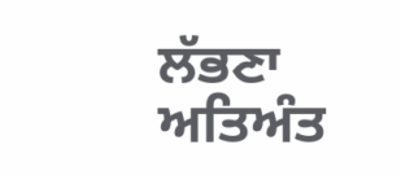ਲੱਭਣਾ ਅਤਿਅੰਤ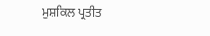ਮੁਸ਼ਕਿਲ ਪ੍ਰਤੀਤ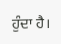ਹੁੰਦਾ ਹੈ।